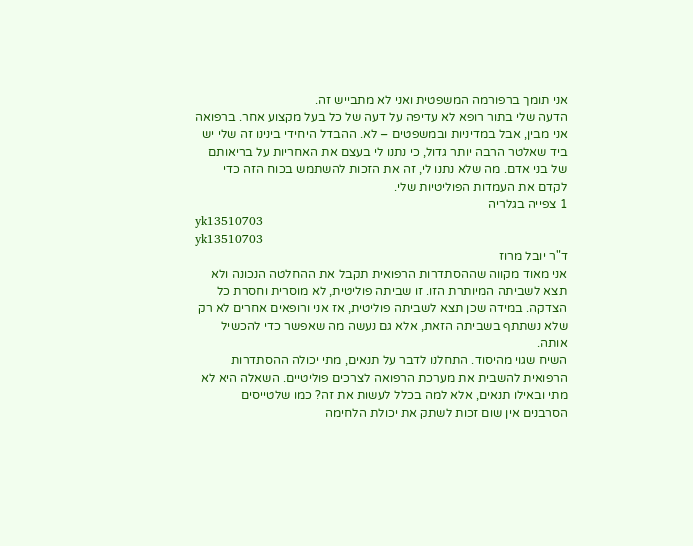אני תומך ברפורמה המשפטית ואני לא מתבייש זה.
הדעה שלי בתור רופא לא עדיפה על דעה של כל בעל מקצוע אחר. ברפואה אני מבין, אבל במדיניות ובמשפטים – לא. ההבדל היחידי בינינו זה שלי יש ביד שאלטר הרבה יותר גדול, כי נתנו לי בעצם את האחריות על בריאותם של בני אדם. מה שלא נתנו לי, זה את הזכות להשתמש בכוח הזה כדי לקדם את העמדות הפוליטיות שלי.
1 צפייה בגלריה
yk13510703
yk13510703
ד"ר יובל מרוז
אני מאוד מקווה שההסתדרות הרפואית תקבל את ההחלטה הנכונה ולא תצא לשביתה המיותרת הזו. זו שביתה פוליטית, לא מוסרית וחסרת כל הצדקה. במידה שכן תצא לשביתה פוליטית, אז אני ורופאים אחרים לא רק שלא נשתתף בשביתה הזאת, אלא גם נעשה מה שאפשר כדי להכשיל אותה.
השיח שגוי מהיסוד. התחלנו לדבר על תנאים, מתי יכולה ההסתדרות הרפואית להשבית את מערכת הרפואה לצרכים פוליטיים. השאלה היא לא מתי ובאילו תנאים, אלא למה בכלל לעשות את זה? כמו שלטייסים הסרבנים אין שום זכות לשתק את יכולת הלחימה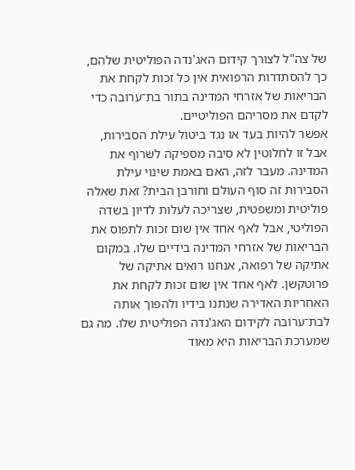של צה"ל לצורך קידום האג'נדה הפוליטית שלהם, כך להסתדרות הרפואית אין כל זכות לקחת את הבריאות של אזרחי המדינה בתור בת־ערובה כדי לקדם את מסריהם הפוליטיים.
אפשר להיות בעד או נגד ביטול עילת הסבירות, אבל זו לחלוטין לא סיבה מספיקה לשרוף את המדינה. מעבר לזה, האם באמת שינוי עילת הסבירות זה סוף העולם וחורבן הבית? זאת שאלה פוליטית ומשפטית, שצריכה לעלות לדיון בשדה הפוליטי, אבל לאף אחד אין שום זכות לתפוס את הבריאות של אזרחי המדינה בידיים שלו. במקום אתיקה של רפואה, אנחנו רואים אתיקה של פרוטקשן. לאף אחד אין שום זכות לקחת את האחריות האדירה שנתנו בידיו ולהפוך אותה לבת־ערובה לקידום האג'נדה הפוליטית שלו. מה גם שמערכת הבריאות היא מאוד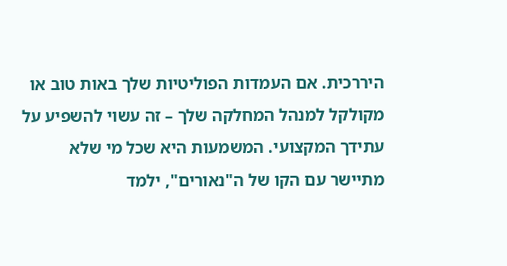היררכית. אם העמדות הפוליטיות שלך באות טוב או מקולקל למנהל המחלקה שלך – זה עשוי להשפיע על עתידך המקצועי. המשמעות היא שכל מי שלא מתיישר עם הקו של ה"נאורים", ילמד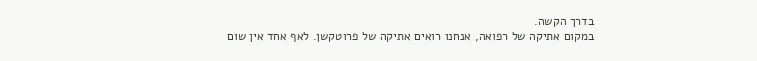בדרך הקשה.
במקום אתיקה של רפואה, אנחנו רואים אתיקה של פרוטקשן. לאף אחד אין שום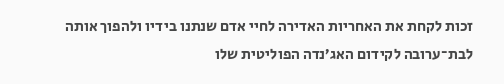זכות לקחת את האחריות האדירה לחיי אדם שנתנו בידיו ולהפוך אותה לבת־ערובה לקידום האג’נדה הפוליטית שלו